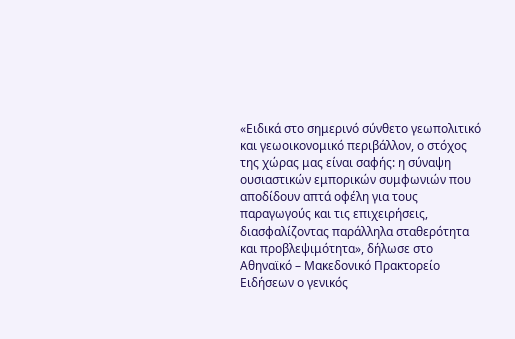«Ειδικά στο σημερινό σύνθετο γεωπολιτικό και γεωοικονομικό περιβάλλον, ο στόχος της χώρας μας είναι σαφής: η σύναψη ουσιαστικών εμπορικών συμφωνιών που αποδίδουν απτά οφέλη για τους παραγωγούς και τις επιχειρήσεις, διασφαλίζοντας παράλληλα σταθερότητα και προβλεψιμότητα», δήλωσε στο Αθηναϊκό – Μακεδονικό Πρακτορείο Ειδήσεων ο γενικός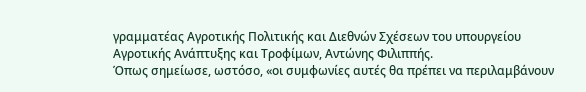γραμματέας Αγροτικής Πολιτικής και Διεθνών Σχέσεων του υπουργείου Αγροτικής Ανάπτυξης και Τροφίμων, Αντώνης Φιλιππής.
Όπως σημείωσε, ωστόσο, «οι συμφωνίες αυτές θα πρέπει να περιλαμβάνουν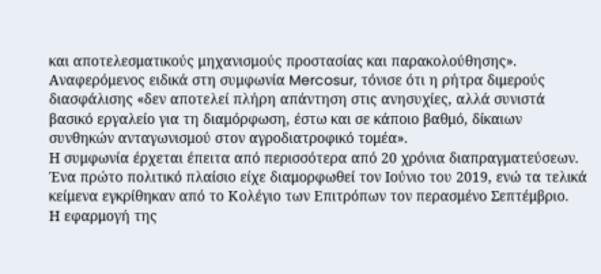και αποτελεσματικούς μηχανισμούς προστασίας και παρακολούθησης». Αναφερόμενος ειδικά στη συμφωνία Mercosur, τόνισε ότι η ρήτρα διμερούς διασφάλισης «δεν αποτελεί πλήρη απάντηση στις ανησυχίες, αλλά συνιστά βασικό εργαλείο για τη διαμόρφωση, έστω και σε κάποιο βαθμό, δίκαιων συνθηκών ανταγωνισμού στον αγροδιατροφικό τομέα».
Η συμφωνία έρχεται έπειτα από περισσότερα από 20 χρόνια διαπραγματεύσεων. Ένα πρώτο πολιτικό πλαίσιο είχε διαμορφωθεί τον Ιούνιο του 2019, ενώ τα τελικά κείμενα εγκρίθηκαν από το Κολέγιο των Επιτρόπων τον περασμένο Σεπτέμβριο.
Η εφαρμογή της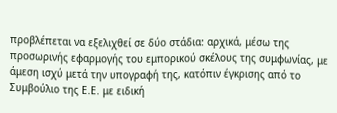προβλέπεται να εξελιχθεί σε δύο στάδια: αρχικά, μέσω της προσωρινής εφαρμογής του εμπορικού σκέλους της συμφωνίας, με άμεση ισχύ μετά την υπογραφή της, κατόπιν έγκρισης από το Συμβούλιο της Ε.Ε. με ειδική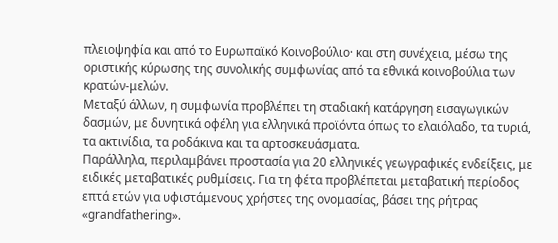πλειοψηφία και από το Ευρωπαϊκό Κοινοβούλιο· και στη συνέχεια, μέσω της οριστικής κύρωσης της συνολικής συμφωνίας από τα εθνικά κοινοβούλια των κρατών-μελών.
Μεταξύ άλλων, η συμφωνία προβλέπει τη σταδιακή κατάργηση εισαγωγικών δασμών, με δυνητικά οφέλη για ελληνικά προϊόντα όπως το ελαιόλαδο, τα τυριά, τα ακτινίδια, τα ροδάκινα και τα αρτοσκευάσματα.
Παράλληλα, περιλαμβάνει προστασία για 20 ελληνικές γεωγραφικές ενδείξεις, με ειδικές μεταβατικές ρυθμίσεις. Για τη φέτα προβλέπεται μεταβατική περίοδος επτά ετών για υφιστάμενους χρήστες της ονομασίας, βάσει της ρήτρας «grandfathering».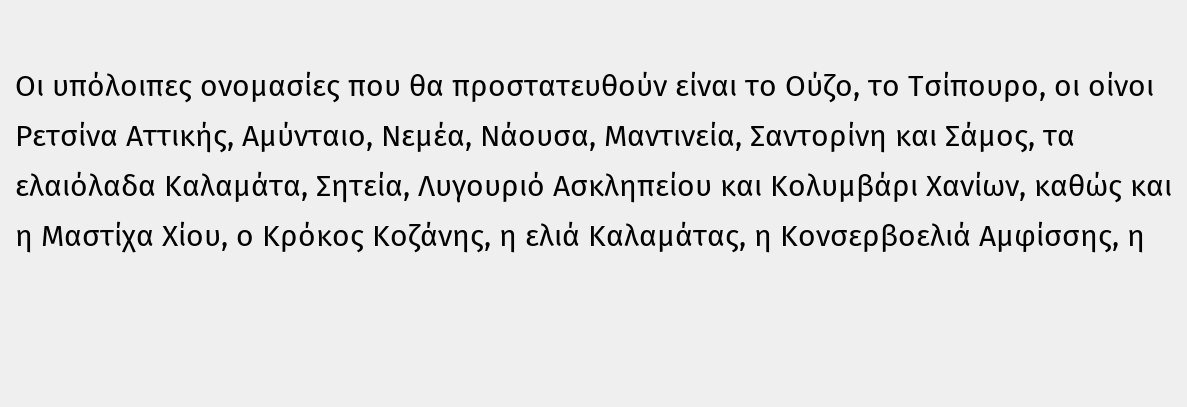Οι υπόλοιπες ονομασίες που θα προστατευθούν είναι το Ούζο, το Τσίπουρο, οι οίνοι Ρετσίνα Αττικής, Αμύνταιο, Νεμέα, Νάουσα, Μαντινεία, Σαντορίνη και Σάμος, τα ελαιόλαδα Καλαμάτα, Σητεία, Λυγουριό Ασκληπείου και Κολυμβάρι Χανίων, καθώς και η Μαστίχα Χίου, ο Κρόκος Κοζάνης, η ελιά Καλαμάτας, η Κονσερβοελιά Αμφίσσης, η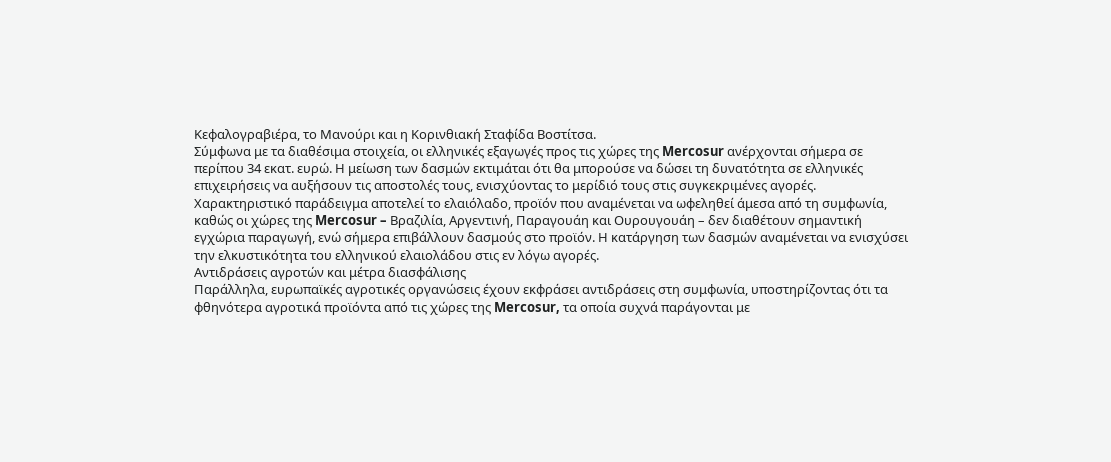Κεφαλογραβιέρα, το Μανούρι και η Κορινθιακή Σταφίδα Βοστίτσα.
Σύμφωνα με τα διαθέσιμα στοιχεία, οι ελληνικές εξαγωγές προς τις χώρες της Mercosur ανέρχονται σήμερα σε περίπου 34 εκατ. ευρώ. Η μείωση των δασμών εκτιμάται ότι θα μπορούσε να δώσει τη δυνατότητα σε ελληνικές επιχειρήσεις να αυξήσουν τις αποστολές τους, ενισχύοντας το μερίδιό τους στις συγκεκριμένες αγορές.
Χαρακτηριστικό παράδειγμα αποτελεί το ελαιόλαδο, προϊόν που αναμένεται να ωφεληθεί άμεσα από τη συμφωνία, καθώς οι χώρες της Mercosur – Βραζιλία, Αργεντινή, Παραγουάη και Ουρουγουάη – δεν διαθέτουν σημαντική εγχώρια παραγωγή, ενώ σήμερα επιβάλλουν δασμούς στο προϊόν. Η κατάργηση των δασμών αναμένεται να ενισχύσει την ελκυστικότητα του ελληνικού ελαιολάδου στις εν λόγω αγορές.
Αντιδράσεις αγροτών και μέτρα διασφάλισης
Παράλληλα, ευρωπαϊκές αγροτικές οργανώσεις έχουν εκφράσει αντιδράσεις στη συμφωνία, υποστηρίζοντας ότι τα φθηνότερα αγροτικά προϊόντα από τις χώρες της Mercosur, τα οποία συχνά παράγονται με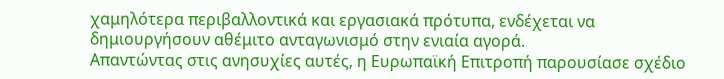χαμηλότερα περιβαλλοντικά και εργασιακά πρότυπα, ενδέχεται να δημιουργήσουν αθέμιτο ανταγωνισμό στην ενιαία αγορά.
Απαντώντας στις ανησυχίες αυτές, η Ευρωπαϊκή Επιτροπή παρουσίασε σχέδιο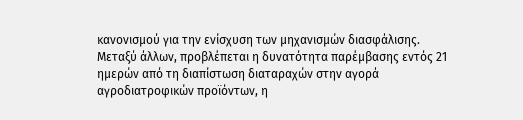κανονισμού για την ενίσχυση των μηχανισμών διασφάλισης.
Μεταξύ άλλων, προβλέπεται η δυνατότητα παρέμβασης εντός 21 ημερών από τη διαπίστωση διαταραχών στην αγορά αγροδιατροφικών προϊόντων, η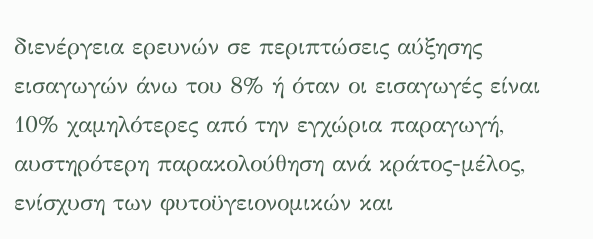διενέργεια ερευνών σε περιπτώσεις αύξησης εισαγωγών άνω του 8% ή όταν οι εισαγωγές είναι 10% χαμηλότερες από την εγχώρια παραγωγή, αυστηρότερη παρακολούθηση ανά κράτος-μέλος, ενίσχυση των φυτοϋγειονομικών και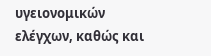υγειονομικών ελέγχων, καθώς και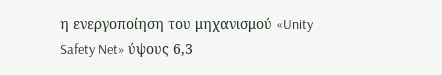η ενεργοποίηση του μηχανισμού «Unity Safety Net» ύψους 6,3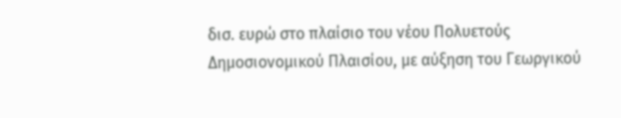δισ. ευρώ στο πλαίσιο του νέου Πολυετούς Δημοσιονομικού Πλαισίου, με αύξηση του Γεωργικού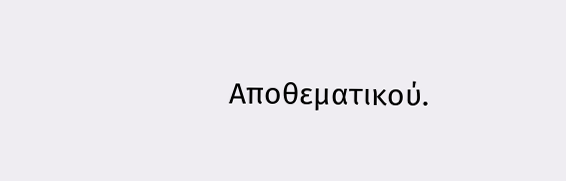Αποθεματικού.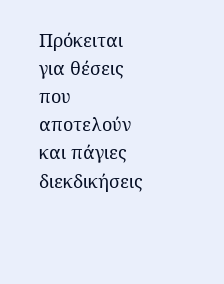Πρόκειται για θέσεις που αποτελούν και πάγιες διεκδικήσεις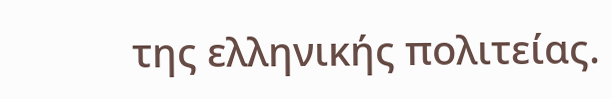της ελληνικής πολιτείας.